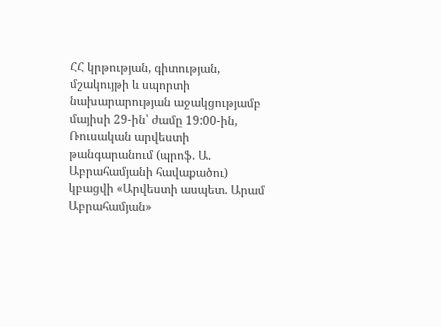ՀՀ կրթության, գիտության, մշակույթի և սպորտի նախարարության աջակցությամբ մայիսի 29-ին՝ ժամը 19:00-ին, Ռուսական արվեստի թանգարանում (պրոֆ. Ա. Աբրահամյանի հավաքածու) կբացվի «Արվեստի ասպետ. Արամ Աբրահամյան»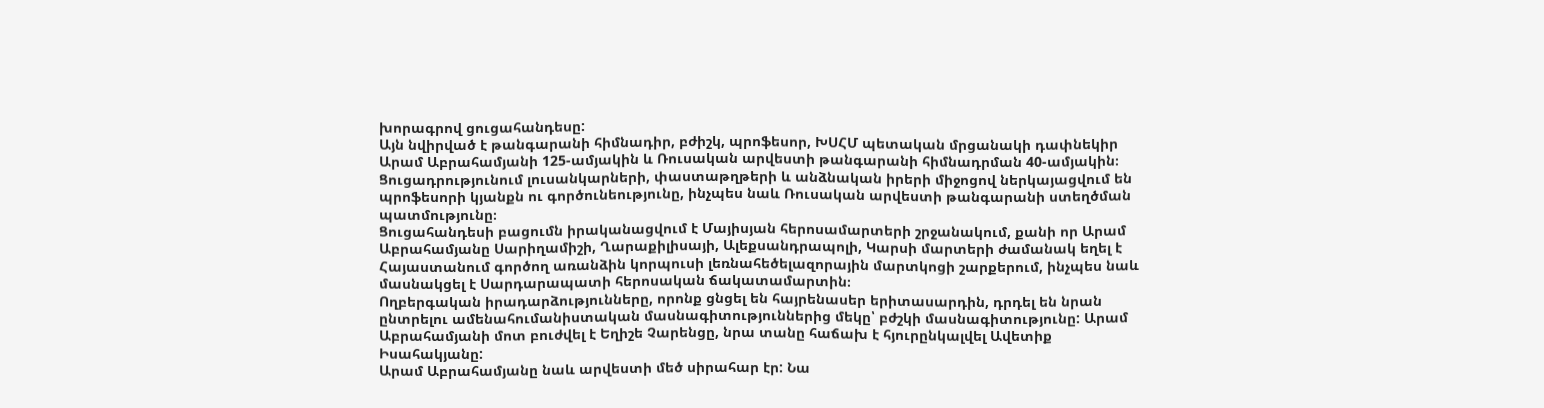խորագրով ցուցահանդեսը:
Այն նվիրված է թանգարանի հիմնադիր, բժիշկ, պրոֆեսոր, ԽՍՀՄ պետական մրցանակի դափնեկիր Արամ Աբրահամյանի 125-ամյակին և Ռուսական արվեստի թանգարանի հիմնադրման 40-ամյակին։
Ցուցադրությունում լուսանկարների, փաստաթղթերի և անձնական իրերի միջոցով ներկայացվում են պրոֆեսորի կյանքն ու գործունեությունը, ինչպես նաև Ռուսական արվեստի թանգարանի ստեղծման պատմությունը։
Ցուցահանդեսի բացումն իրականացվում է Մայիսյան հերոսամարտերի շրջանակում, քանի որ Արամ Աբրահամյանը Սարիղամիշի, Ղարաքիլիսայի, Ալեքսանդրապոլի, Կարսի մարտերի ժամանակ եղել է Հայաստանում գործող առանձին կորպուսի լեռնահեծելազորային մարտկոցի շարքերում, ինչպես նաև մասնակցել է Սարդարապատի հերոսական ճակատամարտին։
Ողբերգական իրադարձությունները, որոնք ցնցել են հայրենասեր երիտասարդին, դրդել են նրան ընտրելու ամենահումանիստական մասնագիտություններից մեկը՝ բժշկի մասնագիտությունը: Արամ Աբրահամյանի մոտ բուժվել է Եղիշե Չարենցը, նրա տանը հաճախ է հյուրընկալվել Ավետիք Իսահակյանը:
Արամ Աբրահամյանը նաև արվեստի մեծ սիրահար էր: Նա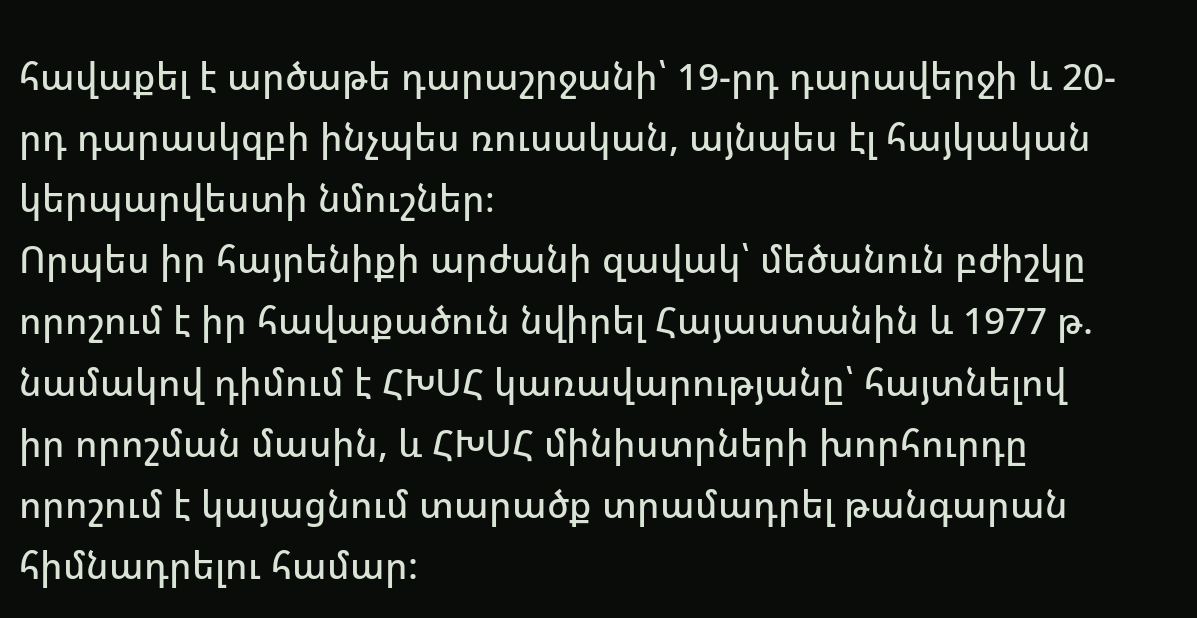հավաքել է արծաթե դարաշրջանի՝ 19-րդ դարավերջի և 20-րդ դարասկզբի ինչպես ռուսական, այնպես էլ հայկական կերպարվեստի նմուշներ։
Որպես իր հայրենիքի արժանի զավակ՝ մեծանուն բժիշկը որոշում է իր հավաքածուն նվիրել Հայաստանին և 1977 թ. նամակով դիմում է ՀԽՍՀ կառավարությանը՝ հայտնելով իր որոշման մասին, և ՀԽՍՀ մինիստրների խորհուրդը որոշում է կայացնում տարածք տրամադրել թանգարան հիմնադրելու համար: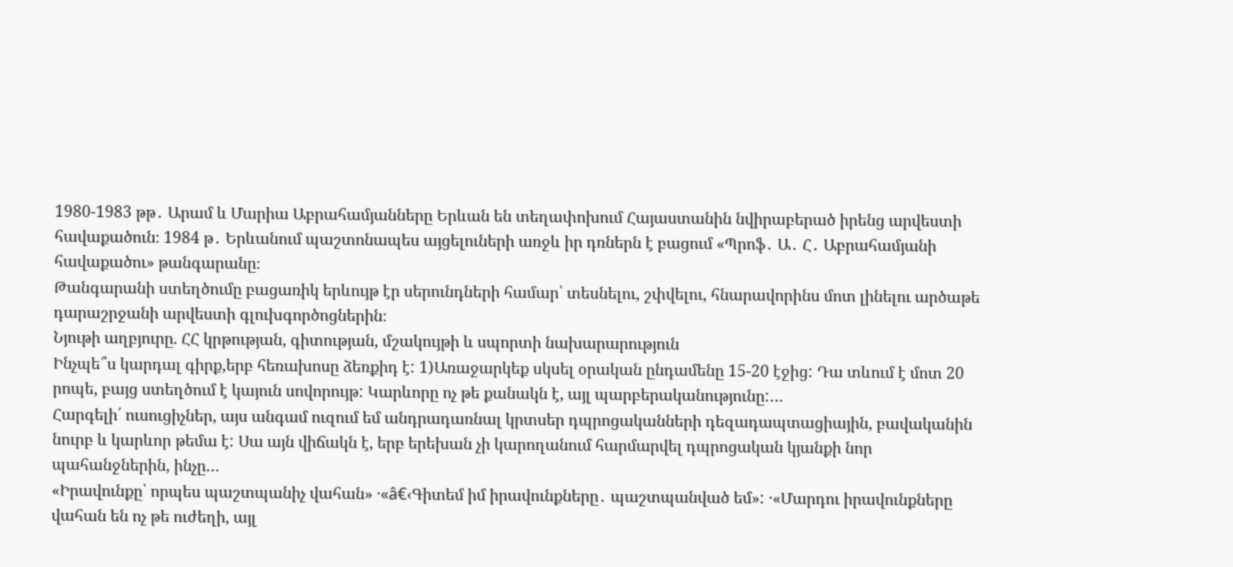1980-1983 թթ․ Արամ և Մարիա Աբրահամյանները Երևան են տեղափոխում Հայաստանին նվիրաբերած իրենց արվեստի հավաքածուն։ 1984 թ․ Երևանում պաշտոնապես այցելուների առջև իր դռներն է բացում «Պրոֆ․ Ա․ Հ․ Աբրահամյանի հավաքածու» թանգարանը։
Թանգարանի ստեղծումը բացառիկ երևույթ էր սերունդների համար՝ տեսնելու, շփվելու, հնարավորինս մոտ լինելու արծաթե դարաշրջանի արվեստի գլուխգործոցներին։
Նյութի աղբյուրը. ՀՀ կրթության, գիտության, մշակույթի և սպորտի նախարարություն
Ինչպե՞ս կարդալ գիրք,երբ հեռախոսը ձեռքիդ է: 1)Առաջարկեք սկսել օրական ընդամենը 15-20 էջից: Դա տևում է մոտ 20 րոպե, բայց ստեղծում է կայուն սովորույթ: Կարևորը ոչ թե քանակն է, այլ պարբերականությունը:…
Հարգելի՛ ուսուցիչներ, այս անգամ ուզում եմ անդրադառնալ կրտսեր դպրոցականների դեզադապտացիային, բավականին նուրբ և կարևոր թեմա է: Սա այն վիճակն է, երբ երեխան չի կարողանում հարմարվել դպրոցական կյանքի նոր պահանջներին, ինչը…
«Իրավունքը՝ որպես պաշտպանիչ վահան» ·«â€‹Գիտեմ իմ իրավունքները․ պաշտպանված եմ»: ·«Մարդու իրավունքները վահան են ոչ թե ուժեղի, այլ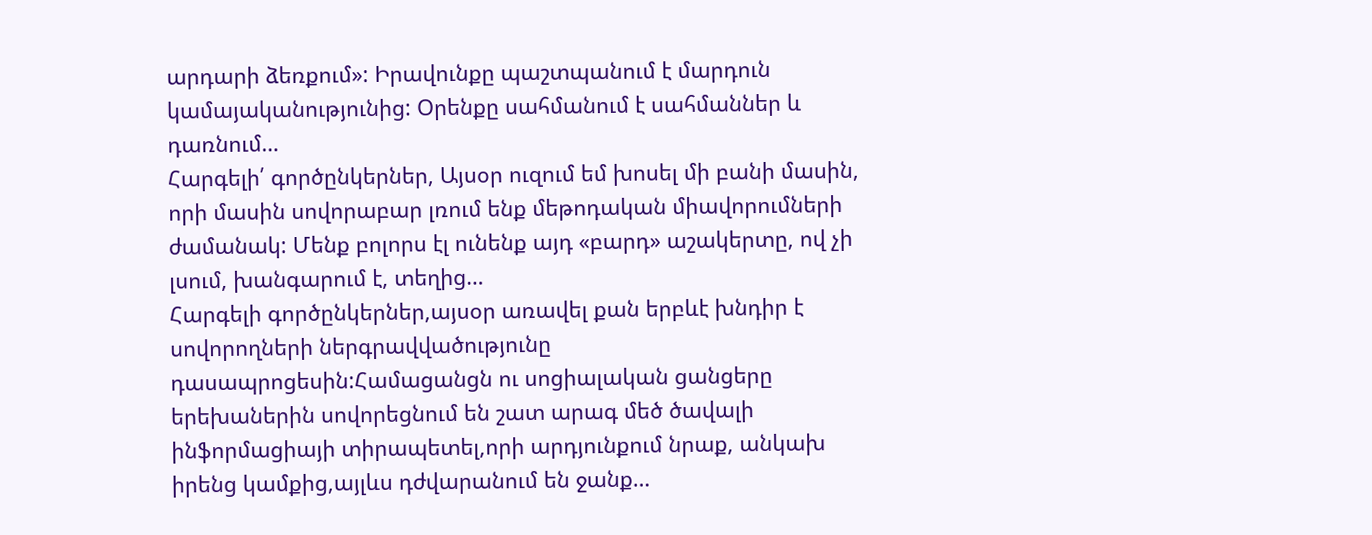արդարի ձեռքում»: Իրավունքը պաշտպանում է մարդուն կամայականությունից: Օրենքը սահմանում է սահմաններ և դառնում…
Հարգելի՛ գործընկերներ, Այսօր ուզում եմ խոսել մի բանի մասին, որի մասին սովորաբար լռում ենք մեթոդական միավորումների ժամանակ: Մենք բոլորս էլ ունենք այդ «բարդ» աշակերտը, ով չի լսում, խանգարում է, տեղից…
Հարգելի գործընկերներ,այսօր առավել քան երբևէ խնդիր է սովորողների ներգրավվածությունը դասապրոցեսին:Համացանցն ու սոցիալական ցանցերը երեխաներին սովորեցնում են շատ արագ մեծ ծավալի ինֆորմացիայի տիրապետել,որի արդյունքում նրաք, անկախ իրենց կամքից,այլևս դժվարանում են ջանք…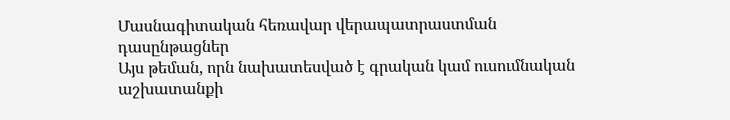Մասնագիտական հեռավար վերապատրաստման դասընթացներ
Այս թեման, որն նախատեսված է գրական կամ ուսումնական աշխատանքի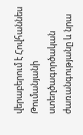վերաբերում է Հովհաննես Թումանյանի ստեղծագործական ժառանգությանը և նրա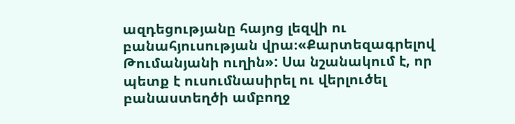ազդեցությանը հայոց լեզվի ու բանահյուսության վրա։«Քարտեզագրելով Թումանյանի ուղին»: Սա նշանակում է, որ պետք է ուսումնասիրել ու վերլուծել բանաստեղծի ամբողջ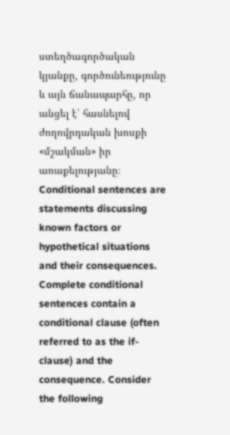ստեղծագործական կյանքը, գործունեությունը և այն ճանապարհը, որ անցել է՝ հասնելով ժողովրդական խոսքի «մշակման» իր առաքելությանը։
Conditional sentences are statements discussing known factors or hypothetical situations and their consequences. Complete conditional sentences contain a conditional clause (often referred to as the if-clause) and the consequence. Consider the following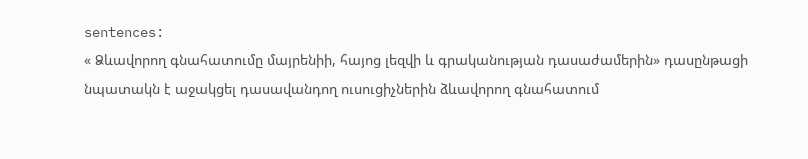sentences:
« Ձևավորող գնահատումը մայրենիի, հայոց լեզվի և գրականության դասաժամերին» դասընթացի նպատակն է աջակցել դասավանդող ուսուցիչներին ձևավորող գնահատում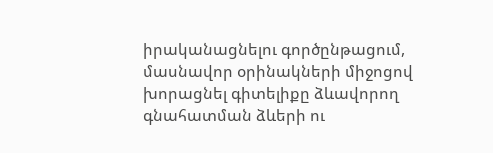իրականացնելու գործընթացում, մասնավոր օրինակների միջոցով խորացնել գիտելիքը ձևավորող գնահատման ձևերի ու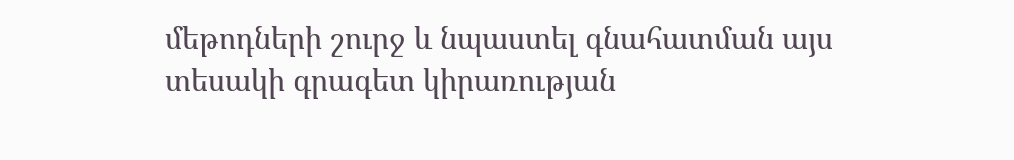մեթոդների շուրջ և նպաստել գնահատման այս տեսակի գրագետ կիրառության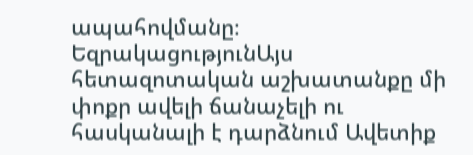ապահովմանը։
ԵզրակացությունԱյս հետազոտական աշխատանքը մի փոքր ավելի ճանաչելի ու հասկանալի է դարձնում Ավետիք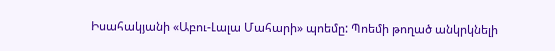Իսահակյանի «Աբու-Լալա Մահարի» պոեմը: Պոեմի թողած անկրկնելի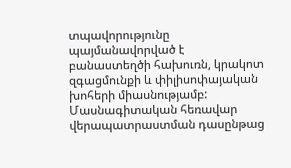տպավորությունը պայմանավորված է բանաստեղծի հախուռն, կրակոտ զգացմունքի և փիլիսոփայական խոհերի միասնությամբ:
Մասնագիտական հեռավար վերապատրաստման դասընթաց